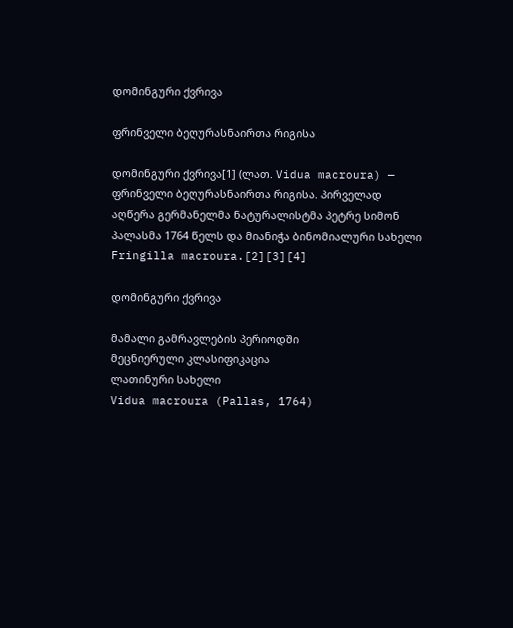დომინგური ქვრივა

ფრინველი ბეღურასნაირთა რიგისა

დომინგური ქვრივა[1] (ლათ. Vidua macroura) — ფრინველი ბეღურასნაირთა რიგისა. პირველად აღწერა გერმანელმა ნატურალისტმა პეტრე სიმონ პალასმა 1764 წელს და მიანიჭა ბინომიალური სახელი Fringilla macroura.[2][3][4]

დომინგური ქვრივა

მამალი გამრავლების პერიოდში
მეცნიერული კლასიფიკაცია
ლათინური სახელი
Vidua macroura (Pallas, 1764)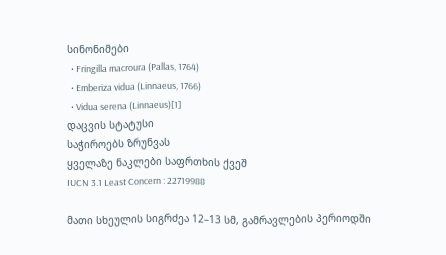სინონიმები
  • Fringilla macroura (Pallas, 1764)
  • Emberiza vidua (Linnaeus, 1766)
  • Vidua serena (Linnaeus)[1]
დაცვის სტატუსი
საჭიროებს ზრუნვას
ყველაზე ნაკლები საფრთხის ქვეშ
IUCN 3.1 Least Concern : 22719988

მათი სხეულის სიგრძეა 12–13 სმ, გამრავლების პერიოდში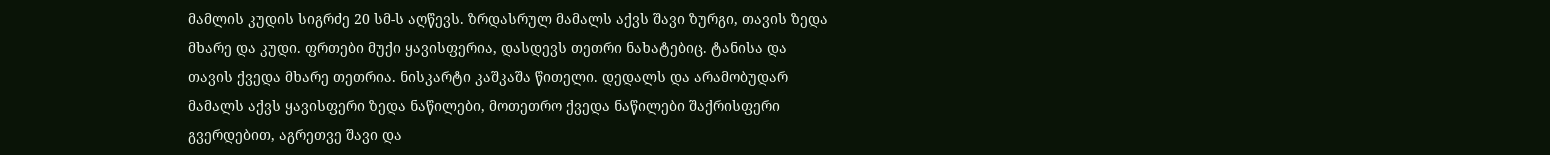მამლის კუდის სიგრძე 20 სმ-ს აღწევს. ზრდასრულ მამალს აქვს შავი ზურგი, თავის ზედა მხარე და კუდი. ფრთები მუქი ყავისფერია, დასდევს თეთრი ნახატებიც. ტანისა და თავის ქვედა მხარე თეთრია. ნისკარტი კაშკაშა წითელი. დედალს და არამობუდარ მამალს აქვს ყავისფერი ზედა ნაწილები, მოთეთრო ქვედა ნაწილები შაქრისფერი გვერდებით, აგრეთვე შავი და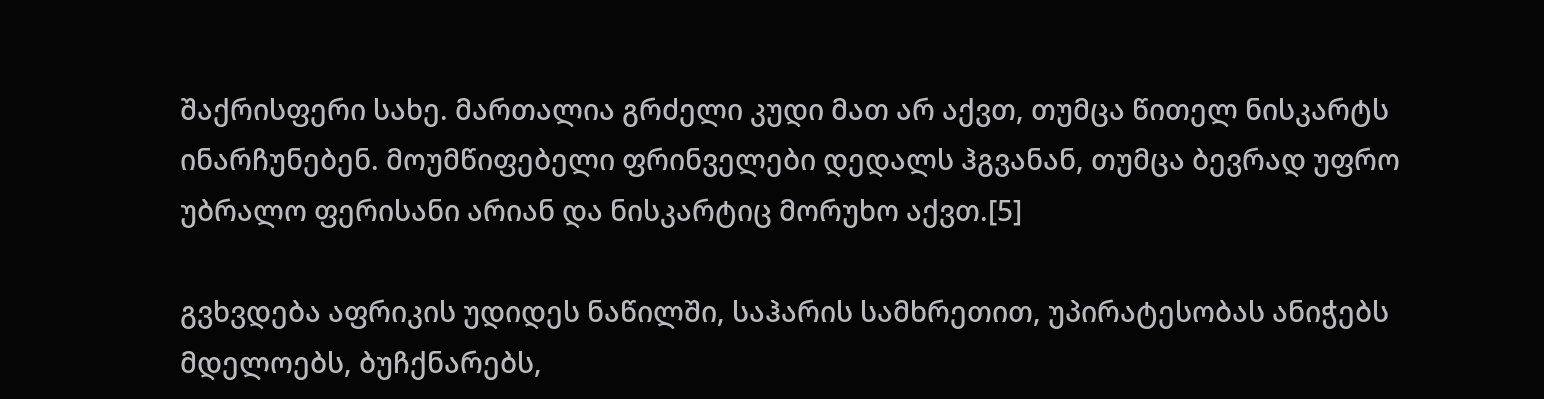შაქრისფერი სახე. მართალია გრძელი კუდი მათ არ აქვთ, თუმცა წითელ ნისკარტს ინარჩუნებენ. მოუმწიფებელი ფრინველები დედალს ჰგვანან, თუმცა ბევრად უფრო უბრალო ფერისანი არიან და ნისკარტიც მორუხო აქვთ.[5]

გვხვდება აფრიკის უდიდეს ნაწილში, საჰარის სამხრეთით, უპირატესობას ანიჭებს მდელოებს, ბუჩქნარებს,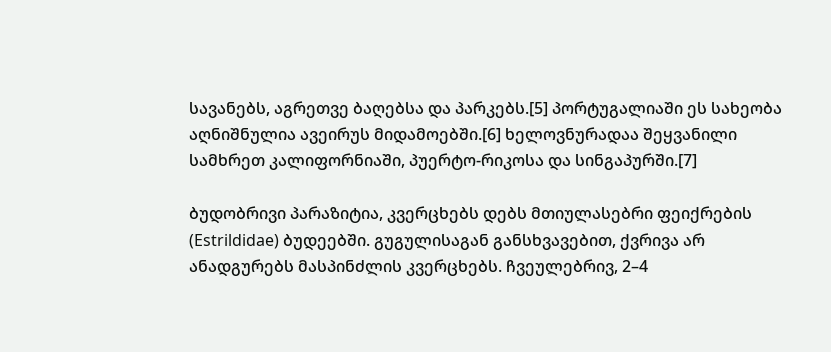სავანებს, აგრეთვე ბაღებსა და პარკებს.[5] პორტუგალიაში ეს სახეობა აღნიშნულია ავეირუს მიდამოებში.[6] ხელოვნურადაა შეყვანილი სამხრეთ კალიფორნიაში, პუერტო-რიკოსა და სინგაპურში.[7]

ბუდობრივი პარაზიტია, კვერცხებს დებს მთიულასებრი ფეიქრების (Estrildidae) ბუდეებში. გუგულისაგან განსხვავებით, ქვრივა არ ანადგურებს მასპინძლის კვერცხებს. ჩვეულებრივ, 2–4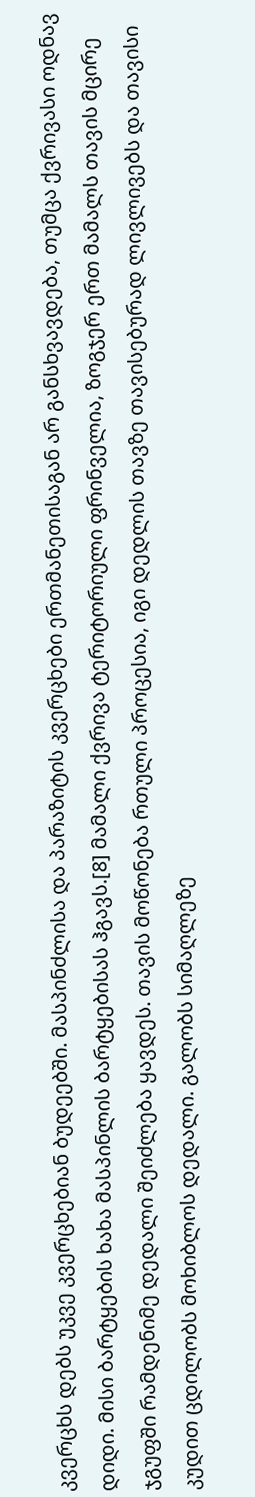კვერცხს დებს უკვე კვერცხებიან ბუდეებში. მასპინძლისა და პარაზიტის კვერცხები ერთმანეთისაგან არ განსხვავდება, თუმცა ქვრივასი ოდნავ დიდი. მისი ბარტყების ხახა მასპინლის ბარტყებისას ჰგავს.[8] მამალი ქვრივა ტერიტორიული ფრინველია, ზოგჯერ ერთ მამალს თავის მცირე ჯგუფში რამდენიმე დედალი შეიძლება ყავდეს. თავის მოწონება რთული პროცესია, იგი დედლის თავზე თავისებურად ლივლივებს და თავისი კუდით ცდილობს მოხიბლოს დედალი. გალობს სიმაღლეზე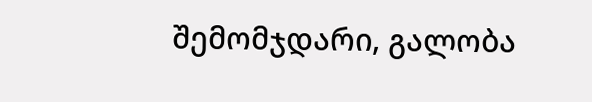შემომჯდარი, გალობა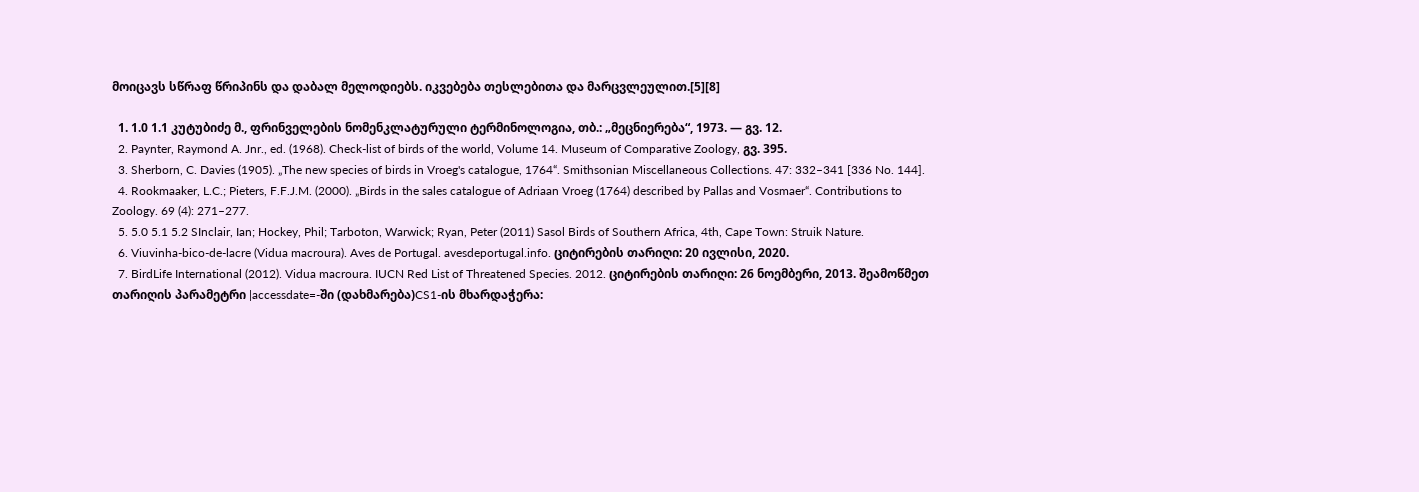მოიცავს სწრაფ წრიპინს და დაბალ მელოდიებს. იკვებება თესლებითა და მარცვლეულით.[5][8]

  1. 1.0 1.1 კუტუბიძე მ., ფრინველების ნომენკლატურული ტერმინოლოგია, თბ.: „მეცნიერება“, 1973. — გვ. 12.
  2. Paynter, Raymond A. Jnr., ed. (1968). Check-list of birds of the world, Volume 14. Museum of Comparative Zoology, გვ. 395.
  3. Sherborn, C. Davies (1905). „The new species of birds in Vroeg's catalogue, 1764“. Smithsonian Miscellaneous Collections. 47: 332–341 [336 No. 144].
  4. Rookmaaker, L.C.; Pieters, F.F.J.M. (2000). „Birds in the sales catalogue of Adriaan Vroeg (1764) described by Pallas and Vosmaer“. Contributions to Zoology. 69 (4): 271–277.
  5. 5.0 5.1 5.2 SInclair, Ian; Hockey, Phil; Tarboton, Warwick; Ryan, Peter (2011) Sasol Birds of Southern Africa, 4th, Cape Town: Struik Nature.
  6. Viuvinha-bico-de-lacre (Vidua macroura). Aves de Portugal. avesdeportugal.info. ციტირების თარიღი: 20 ივლისი, 2020.
  7. BirdLife International (2012). Vidua macroura. IUCN Red List of Threatened Species. 2012. ციტირების თარიღი: 26 ნოემბერი, 2013. შეამოწმეთ თარიღის პარამეტრი |accessdate=-ში (დახმარება)CS1-ის მხარდაჭერა: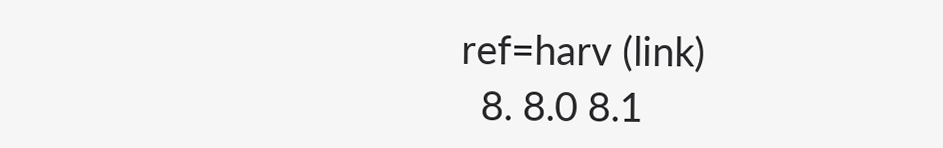ref=harv (link)
  8. 8.0 8.1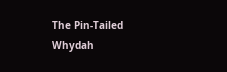The Pin-Tailed Whydah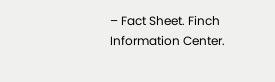– Fact Sheet. Finch Information Center.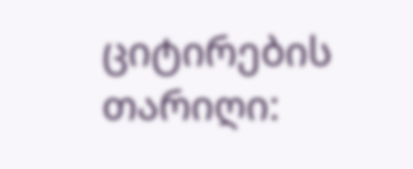ციტირების თარიღი: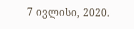7 ივლისი, 2020.